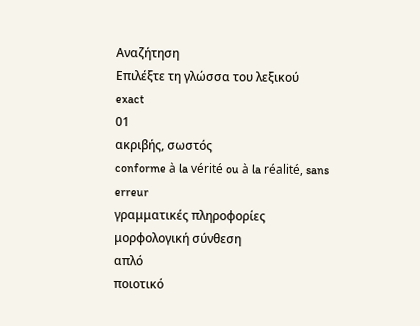Αναζήτηση
Επιλέξτε τη γλώσσα του λεξικού
exact
01
ακριβής, σωστός
conforme à la vérité ou à la réalité, sans erreur
γραμματικές πληροφορίες
μορφολογική σύνθεση
απλό
ποιοτικό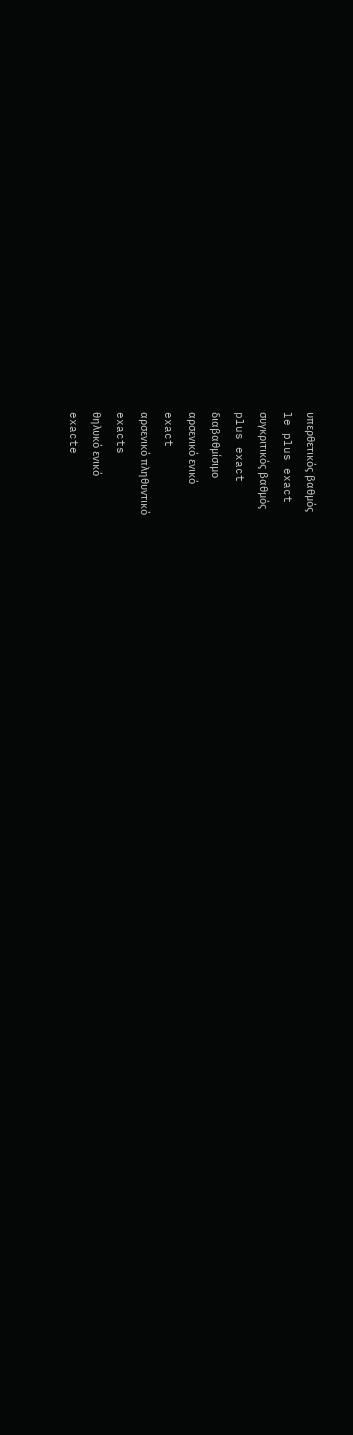υπερθετικός βαθμός
le plus exact
συγκριτικός βαθμός
plus exact
διαβαθμίσιμο
αρσενικό ενικό
exact
αρσενικό πληθυντικό
exacts
θηλυκό ενικό
exacte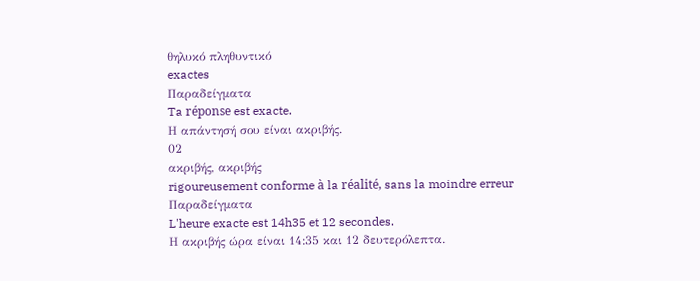θηλυκό πληθυντικό
exactes
Παραδείγματα
Ta réponse est exacte.
Η απάντησή σου είναι ακριβής.
02
ακριβής, ακριβής
rigoureusement conforme à la réalité, sans la moindre erreur
Παραδείγματα
L'heure exacte est 14h35 et 12 secondes.
Η ακριβής ώρα είναι 14:35 και 12 δευτερόλεπτα.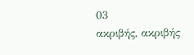03
ακριβής, ακριβής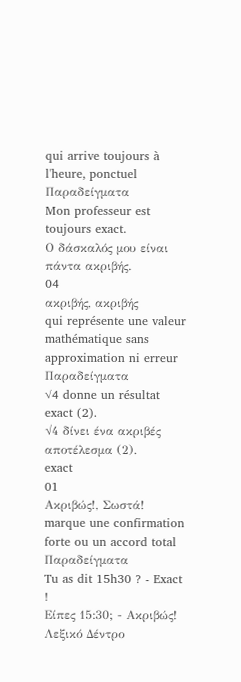qui arrive toujours à l'heure, ponctuel
Παραδείγματα
Mon professeur est toujours exact.
Ο δάσκαλός μου είναι πάντα ακριβής.
04
ακριβής, ακριβής
qui représente une valeur mathématique sans approximation ni erreur
Παραδείγματα
√4 donne un résultat exact (2).
√4 δίνει ένα ακριβές αποτέλεσμα (2).
exact
01
Ακριβώς!, Σωστά!
marque une confirmation forte ou un accord total
Παραδείγματα
Tu as dit 15h30 ? - Exact !
Είπες 15:30; - Ακριβώς!
Λεξικό Δέντρο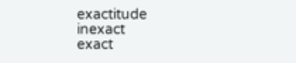exactitude
inexact
exact